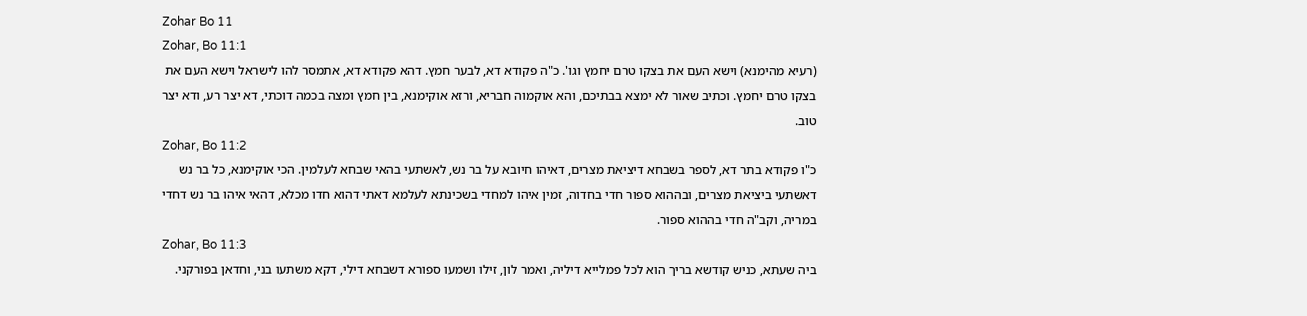Zohar Bo 11
Zohar, Bo 11:1
(רעיא מהימנא) וישא העם את בצקו טרם יחמץ וגו'. כ"ה פקודא דא, לבער חמץ. דהא פקודא דא, אתמסר להו לישראל וישא העם את בצקו טרם יחמץ. וכתיב שאור לא ימצא בבתיכם, והא אוקמוה חבריא, ורזא אוקימנא, בין חמץ ומצה בכמה דוכתי, דא יצר רע, ודא יצר טוב.
Zohar, Bo 11:2
כ"ו פקודא בתר דא, לספר בשבחא דיציאת מצרים, דאיהו חיובא על בר נש, לאשתעי בהאי שבחא לעלמין. הכי אוקימנא, כל בר נש דאשתעי ביציאת מצרים, ובההוא ספור חדי בחדוה, זמין איהו למחדי בשכינתא לעלמא דאתי דהוא חדו מכלא, דהאי איהו בר נש דחדי במריה, וקב"ה חדי בההוא ספור.
Zohar, Bo 11:3
ביה שעתא, כניש קודשא בריך הוא לכל פמלייא דיליה, ואמר לון, זילו ושמעו ספורא דשבחא דילי, דקא משתעו בני, וחדאן בפורקני.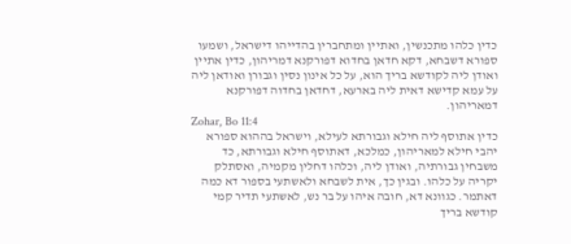כדין כלהו מתכנשין, ואתיין ומתחברין בהדייהו דישראל, ושמעו ספורא דשבחא, דקא חדאן בחדוא דפורקנא דמריהון, כדין אתיין ואודן ליה לקודשא בריך הוא, על כל אינון נסין וגבורן ואודאן ליה על עמא קדישא דאית ליה בארעא, דחדאן בחדוה דפורקנא דמאריהון.
Zohar, Bo 11:4
כדין אתוסף ליה חילא וגבורתא לעילא, וישראל בההוא ספורא יהבי חילא למאריהון, כמלכא, דאתוסף חילא וגבורתא, כד משבחין גבורתיה, ואודן ליה, וכלהו דחלין מקמיה, ואסתלק יקריה על כלהו. ובגין כך, אית לשבחא ולאשתעי בספור דא כמה דאתמר. כגוונא דא, חובה איהו על בר נש, לאשתעי תדיר קמי קודשא בריך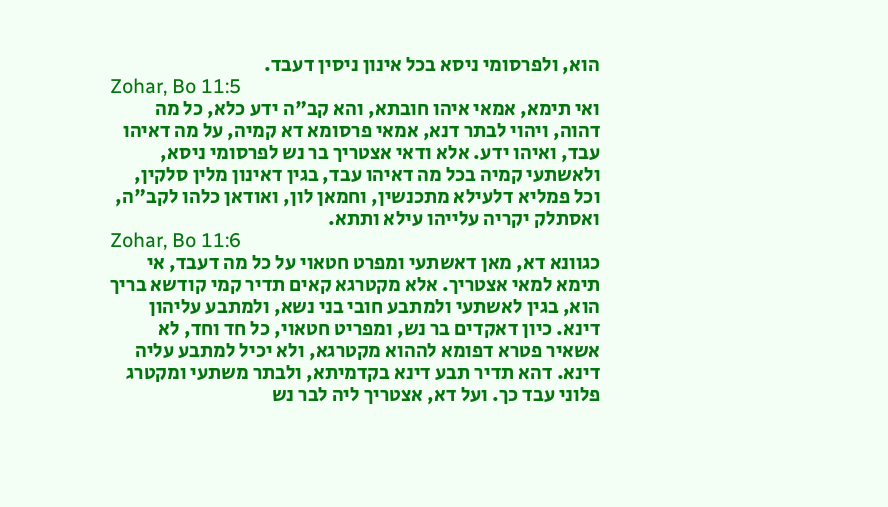הוא, ולפרסומי ניסא בכל אינון ניסין דעבד.
Zohar, Bo 11:5
ואי תימא, אמאי איהו חובתא, והא קב"ה ידע כלא, כל מה דהוה, ויהוי לבתר דנא, אמאי פרסומא דא קמיה, על מה דאיהו עבד, ואיהו ידע. אלא ודאי אצטריך בר נש לפרסומי ניסא, ולאשתעי קמיה בכל מה דאיהו עבד, בגין דאינון מלין סלקין, וכל פמליא דלעילא מתכנשין, וחמאן לון, ואודאן כלהו לקב"ה, ואסתלק יקריה עלייהו עילא ותתא.
Zohar, Bo 11:6
כגוונא דא, מאן דאשתעי ומפרט חטאוי על כל מה דעבד, אי תימא למאי אצטריך. אלא מקטרגא קאים תדיר קמי קודשא בריך הוא, בגין לאשתעי ולמתבע חובי בני נשא, ולמתבע עליהון דינא. כיון דאקדים בר נש, ומפריט חטאוי, כל חד וחד, לא אשאיר פטרא דפומא לההוא מקטרגא, ולא יכיל למתבע עליה דינא. דהא תדיר תבע דינא בקדמיתא, ולבתר משתעי ומקטרג פלוני עבד כך. ועל דא, אצטריך ליה לבר נש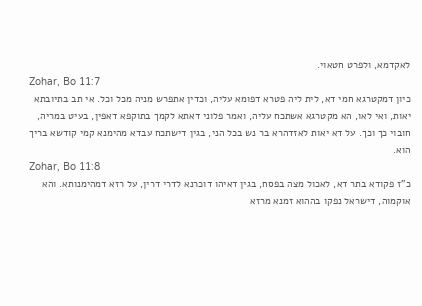לאקדמא, ולפרט חטאוי.
Zohar, Bo 11:7
כיון דמקטרגא חמי דא, לית ליה פטרא דפומא עליה, וכדין אתפרש מניה מכל וכל. אי תב בתיובתא יאות, ואי לאו, הא מקטרגא אשתכח עליה, ואמר פלוני דאתא לקמך בתוקפא דאפין, בעיט במריה, חובוי כך וכך. על דא יאות לאזדהרא בר נש בכל הני, בגין דישתכח עבדא מהימנא קמי קודשא בריך הוא.
Zohar, Bo 11:8
כ"ז פקודא בתר דא, לאכול מצה בפסח, בגין דאיהו דוכרנא לדרי דרין, על רזא דמהימנותא. והא אוקמוה, דישראל נפקו בההוא זמנא מרזא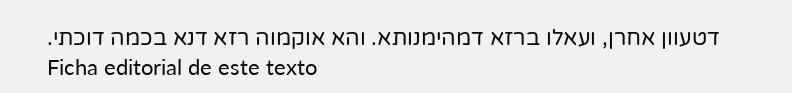דטעוון אחרן, ועאלו ברזא דמהימנותא. והא אוקמוה רזא דנא בכמה דוכתי.
Ficha editorial de este texto